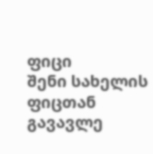ფიცი
შენი სახელის ფიცთან გავავლე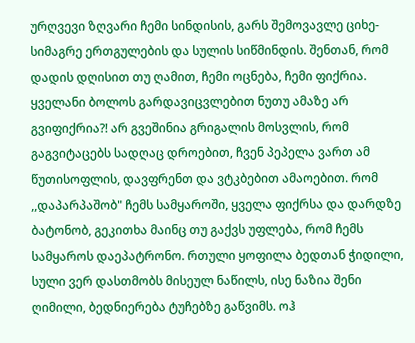ურღვევი ზღვარი ჩემი სინდისის, გარს შემოვავლე ციხე-სიმაგრე ერთგულების და სულის სიწმინდის. შენთან, რომ დადის დღისით თუ ღამით, ჩემი ოცნება, ჩემი ფიქრია. ყველანი ბოლოს გარდავიცვლებით ნუთუ ამაზე არ გვიფიქრია?! არ გვეშინია გრიგალის მოსვლის, რომ გაგვიტაცებს სადღაც დროებით, ჩვენ პეპელა ვართ ამ წუთისოფლის, დავფრენთ და ვტკბებით ამაოებით. რომ ,,დაპარპაშობ" ჩემს სამყაროში, ყველა ფიქრსა და დარდზე ბატონობ, გეკითხა მაინც თუ გაქვს უფლება, რომ ჩემს სამყაროს დაეპატრონო. რთული ყოფილა ბედთან ჭიდილი, სული ვერ დასთმობს მისეულ ნაწილს, ისე ნაზია შენი ღიმილი, ბედნიერება ტუჩებზე გაწვიმს. ოჰ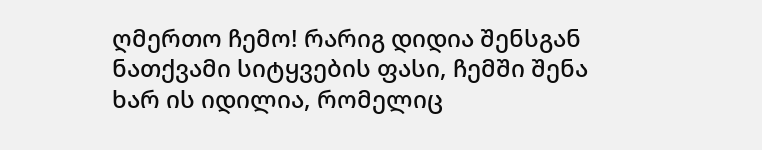ღმერთო ჩემო! რარიგ დიდია შენსგან ნათქვამი სიტყვების ფასი, ჩემში შენა ხარ ის იდილია, რომელიც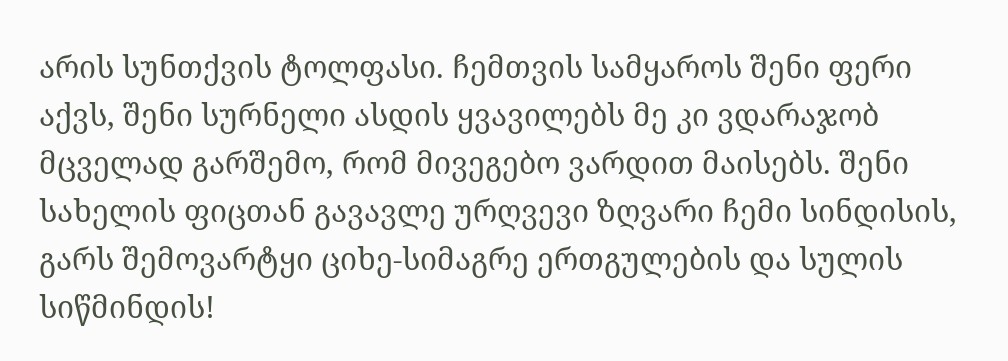არის სუნთქვის ტოლფასი. ჩემთვის სამყაროს შენი ფერი აქვს, შენი სურნელი ასდის ყვავილებს მე კი ვდარაჯობ მცველად გარშემო, რომ მივეგებო ვარდით მაისებს. შენი სახელის ფიცთან გავავლე ურღვევი ზღვარი ჩემი სინდისის, გარს შემოვარტყი ციხე-სიმაგრე ერთგულების და სულის სიწმინდის!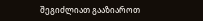შეგიძლიათ გააზიაროთ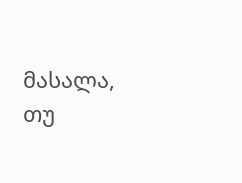მასალა, თუ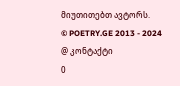მიუთითებთ ავტორს.
© POETRY.GE 2013 - 2024
@ კონტაქტი
0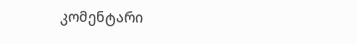კომენტარი